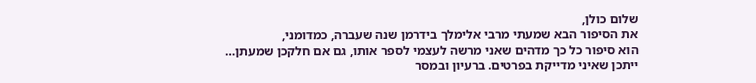שלום כולן,
את הסיפור הבא שמעתי מרבי אלימלך בידרמן שנה שעברה, כמדומני,
הוא סיפור כל כך מדהים שאני מרשה לעצמי לספר אותו, גם אם חלקכן שמעתן…
ייתכן שאיני מדייקת בפרטים. ברעיון ובמסר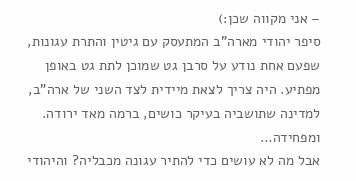– אני מקווה שכן:)
סיפר יהודי מארה"ב המתעסק עם גיטין והתרת עגונות, שפעם אחת נודע על סרבן גט שמוכן לתת גט באופן מפתיע. היה צריך לצאת מיידית לצד השני של ארה"ב, למדינה שתושביה בעיקר כושים, ברמה מאד ירודה. ומפחידה…
אבל מה לא עושים כדי להתיר עגונה מכבליה? והיהודי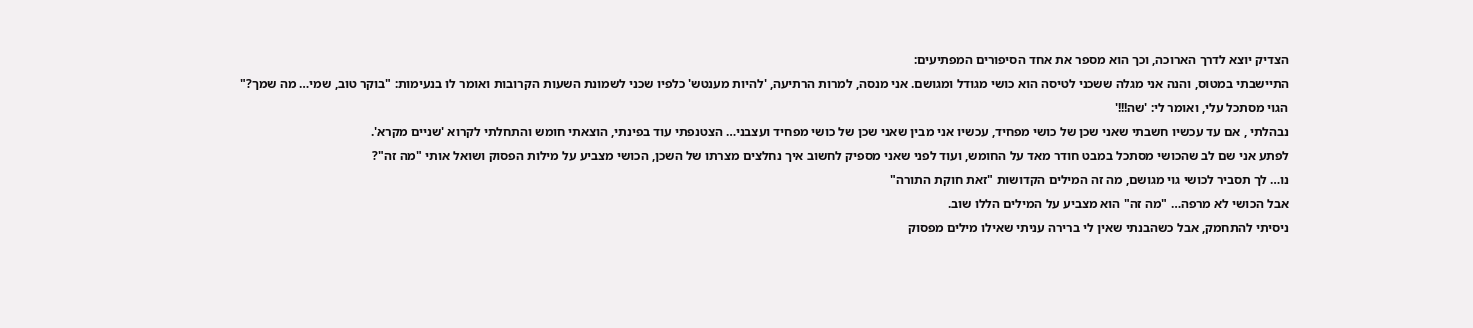הצדיק יוצא לדרך הארוכה, וכך הוא מספר את אחד הסיפורים המפתיעים:
התיישבתי במטוס, והנה אני מגלה ששכני לטיסה הוא כושי מגודל ומגושם. אני מנסה, למרות הרתיעה, 'להיות מענטש' כלפיו שכני לשמונת השעות הקרובות ואומר לו בנעימות: "בוקר טוב, שמי… מה שמך?"
הגוי מסתכל עלי, ואומר לי: 'שה!!!'
נבהלתי , אם עד עכשיו חשבתי שאני שכן של כושי מפחיד, עכשיו אני מבין שאני שכן של כושי מפחיד ועצבני… הצטנפתי עוד בפינתי, הוצאתי חומש והתחלתי לקרוא 'שניים מקרא'.
לפתע אני שם לב שהכושי מסתכל במבט חודר מאד על החומש, ועוד לפני שאני מספיק לחשוב איך נחלצים מצרתו של השכן, הכושי מצביע על מילות הפסוק ושואל אותי "מה זה"?
נו… לך תסביר לכושי גוי מגושם, מה זה המילים הקדושות "זאת חוקת התורה"
אבל הכושי לא מרפה… "מה זה" הוא מצביע על המילים הללו שוב.
ניסיתי להתחמק, אבל כשהבנתי שאין לי ברירה עניתי שאילו מילים מפסוק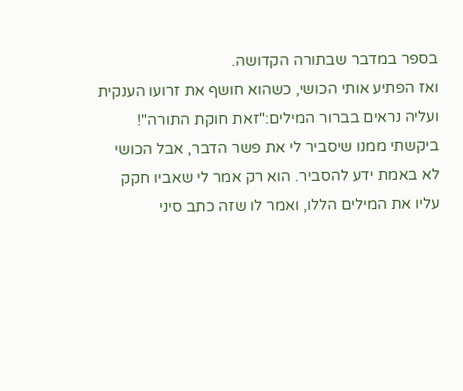בספר במדבר שבתורה הקדושה.
ואז הפתיע אותי הכושי, כשהוא חושף את זרועו הענקית ועליה נראים בברור המילים:"זאת חוקת התורה"!
ביקשתי ממנו שיסביר לי את פשר הדבר, אבל הכושי לא באמת ידע להסביר. הוא רק אמר לי שאביו חקק עליו את המילים הללו, ואמר לו שזה כתב סיני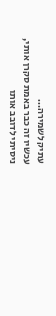עתיק לשמירה…
עכשיו זה כבר באמת סקרן אותי, ניסיתי לדובב אותו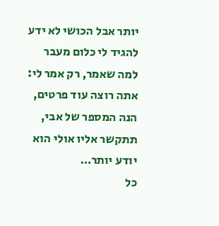יותר אבל הכושי לא ידע להגיד לי כלום מעבר למה שאמר, רק אמר לי: אתה רוצה עוד פרטים, הנה המספר של אבי, תתקשר אליו אולי הוא יודע יותר…
כל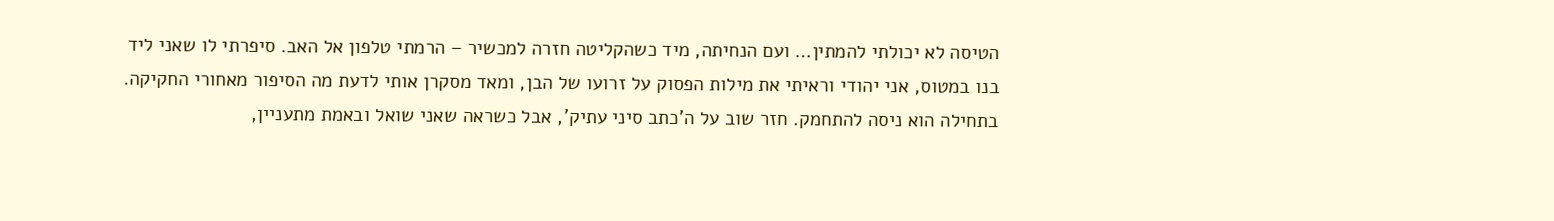הטיסה לא יכולתי להמתין… ועם הנחיתה, מיד כשהקליטה חזרה למכשיר – הרמתי טלפון אל האב. סיפרתי לו שאני ליד בנו במטוס, אני יהודי וראיתי את מילות הפסוק על זרועו של הבן, ומאד מסקרן אותי לדעת מה הסיפור מאחורי החקיקה.
בתחילה הוא ניסה להתחמק. חזר שוב על ה'כתב סיני עתיק', אבל כשראה שאני שואל ובאמת מתעניין,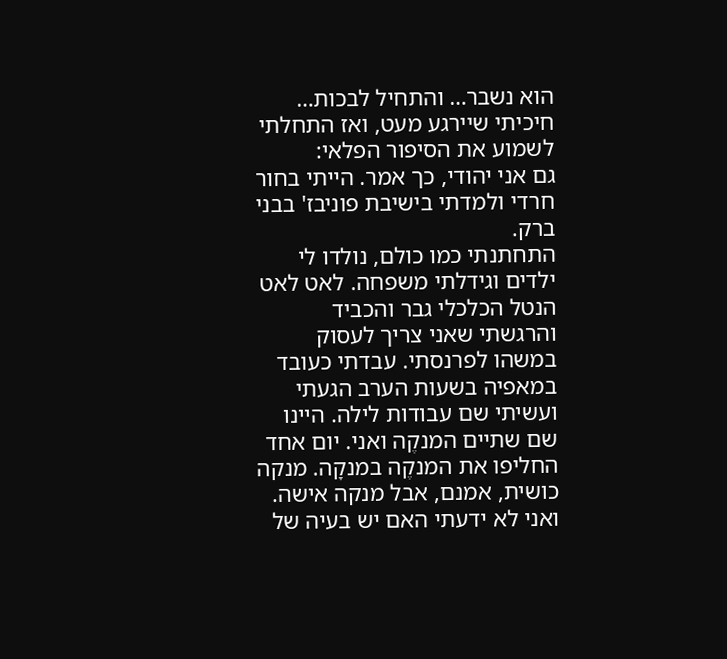הוא נשבר… והתחיל לבכות…
חיכיתי שיירגע מעט, ואז התחלתי לשמוע את הסיפור הפלאי:
גם אני יהודי, כך אמר. הייתי בחור חרדי ולמדתי בישיבת פוניבז' בבני ברק.
התחתנתי כמו כולם, נולדו לי ילדים וגידלתי משפחה. לאט לאט הנטל הכלכלי גבר והכביד והרגשתי שאני צריך לעסוק במשהו לפרנסתי. עבדתי כעובד במאפיה בשעות הערב הגעתי ועשיתי שם עבודות לילה. היינו שם שתיים המנקֶה ואני. יום אחד החליפו את המנקֶה במנקָה. מנקה כושית, אמנם, אבל מנקה אישה. ואני לא ידעתי האם יש בעיה של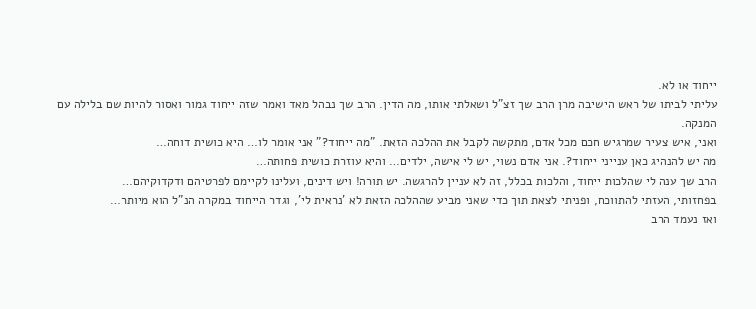ייחוד או לא.
עליתי לביתו של ראש הישיבה מרן הרב שך זצ"ל ושאלתי אותו, מה הדין. הרב שך נבהל מאד ואמר שזה ייחוד גמור ואסור להיות שם בלילה עם המנקה.
ואני, איש צעיר שמרגיש חכם מכל אדם, מתקשה לקבל את ההלכה הזאת. "מה ייחוד?" אני אומר לו… היא כושית דוחה…
מה יש להנהיג כאן ענייני ייחוד?. אני אדם נשוי, יש לי אישה, ילדים… והיא עוזרת כושית פחותה…
הרב שך ענה לי שהלכות ייחוד, והלכות בכלל, זה לא עניין להרגשה. יש תורה! ויש דינים, ועלינו לקיימם לפרטיהם ודקדוקיהם…
בפחזותי, העזתי להתווכח, ופניתי לצאת תוך כדי שאני מביע שההלכה הזאת לא 'נראית לי', וגדר הייחוד במקרה הנ"ל הוא מיותר…
ואז נעמד הרב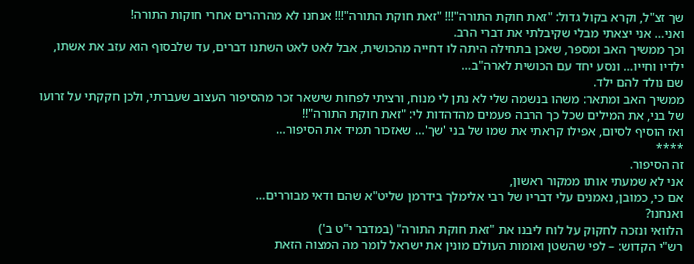שך זצ"ל, וקרא בקול גדול: "זאת חוקת התורה"!!! "זאת חוקת התורה"!!! אנחנו לא מהרהרים אחרי חוקות התורה!
ואני… אני יצאתי מבלי שקיבלתי את דברי הרב.
וכך ממשיך האב ומספר, שאכן בתחילה היתה לו דחייה מהכושית, אבל לאט לאט השתנו דברים, עד שלבסוף הוא עזב את אשתו, ילדיו וחייו… ונסע יחד עם הכושית לארה"ב…
שם נולד להם ילד.
ממשיך האב ומתאר: משהו בנשמה שלי לא נתן לי מנוח, ורציתי לפחות שישאר זכר מהסיפור העצוב שעברתי, ולכן חקקתי על זרועו של בני, את המילים שכל כך הרבה פעמים מהדהדות לי: "זאת חוקת התורה"!!
ואז הוסיף לסיום, אפילו קראתי את שמו של בני 'שך'… שאזכור תמיד את הסיפור…
****
זה הסיפור.
אני לא שמעתי אותו ממקור ראשון,
אם כי, כמובן, נאמנים עלי דבריו של רבי אלימלך בידרמן שליט"א שהם ודאי מבוררים…
ואנחנו?
הלוואי ונזכה לחקוק על לוח ליבנו את "זאת חוקת התורה" (במדבר י"ט ב')
רש"י הקדוש: – לפי שהשטן ואומות העולם מונין את ישראל לומר מה המצוה הזאת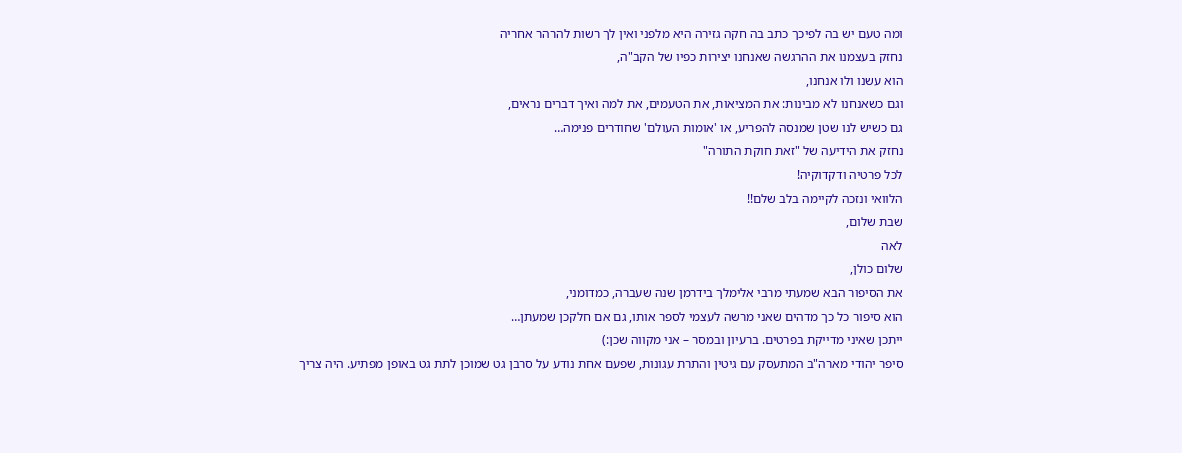ומה טעם יש בה לפיכך כתב בה חקה גזירה היא מלפני ואין לך רשות להרהר אחריה
נחזק בעצמנו את ההרגשה שאנחנו יצירות כפיו של הקב"ה,
הוא עשנו ולו אנחנו,
וגם כשאנחנו לא מבינות: את המציאות, את הטעמים, את למה ואיך דברים נראים,
גם כשיש לנו שטן שמנסה להפריע, או 'אומות העולם' שחודרים פנימה…
נחזק את הידיעה של "זאת חוקת התורה"
לכל פרטיה ודקדוקיה!
הלוואי ונזכה לקיימה בלב שלם!!
שבת שלום,
לאה
שלום כולן,
את הסיפור הבא שמעתי מרבי אלימלך בידרמן שנה שעברה, כמדומני,
הוא סיפור כל כך מדהים שאני מרשה לעצמי לספר אותו, גם אם חלקכן שמעתן…
ייתכן שאיני מדייקת בפרטים. ברעיון ובמסר – אני מקווה שכן:)
סיפר יהודי מארה"ב המתעסק עם גיטין והתרת עגונות, שפעם אחת נודע על סרבן גט שמוכן לתת גט באופן מפתיע. היה צריך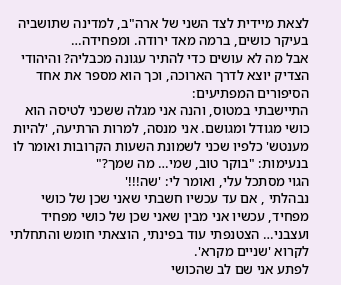לצאת מיידית לצד השני של ארה"ב, למדינה שתושביה בעיקר כושים, ברמה מאד ירודה. ומפחידה…
אבל מה לא עושים כדי להתיר עגונה מכבליה? והיהודי הצדיק יוצא לדרך הארוכה, וכך הוא מספר את אחד הסיפורים המפתיעים:
התיישבתי במטוס, והנה אני מגלה ששכני לטיסה הוא כושי מגודל ומגושם. אני מנסה, למרות הרתיעה, 'להיות מענטש' כלפיו שכני לשמונת השעות הקרובות ואומר לו בנעימות: "בוקר טוב, שמי… מה שמך?"
הגוי מסתכל עלי, ואומר לי: 'שה!!!'
נבהלתי , אם עד עכשיו חשבתי שאני שכן של כושי מפחיד, עכשיו אני מבין שאני שכן של כושי מפחיד ועצבני… הצטנפתי עוד בפינתי, הוצאתי חומש והתחלתי לקרוא 'שניים מקרא'.
לפתע אני שם לב שהכושי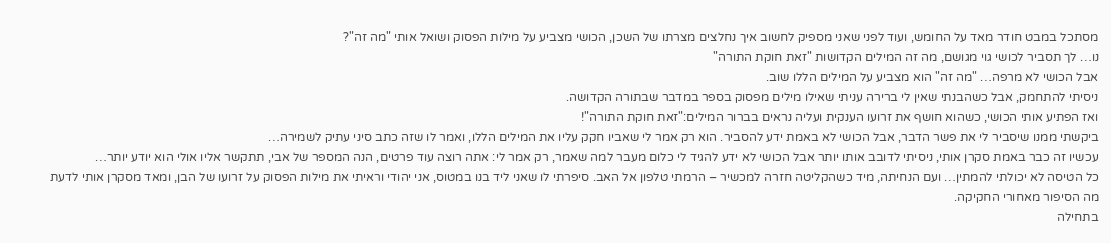מסתכל במבט חודר מאד על החומש, ועוד לפני שאני מספיק לחשוב איך נחלצים מצרתו של השכן, הכושי מצביע על מילות הפסוק ושואל אותי "מה זה"?
נו… לך תסביר לכושי גוי מגושם, מה זה המילים הקדושות "זאת חוקת התורה"
אבל הכושי לא מרפה… "מה זה" הוא מצביע על המילים הללו שוב.
ניסיתי להתחמק, אבל כשהבנתי שאין לי ברירה עניתי שאילו מילים מפסוק בספר במדבר שבתורה הקדושה.
ואז הפתיע אותי הכושי, כשהוא חושף את זרועו הענקית ועליה נראים בברור המילים:"זאת חוקת התורה"!
ביקשתי ממנו שיסביר לי את פשר הדבר, אבל הכושי לא באמת ידע להסביר. הוא רק אמר לי שאביו חקק עליו את המילים הללו, ואמר לו שזה כתב סיני עתיק לשמירה…
עכשיו זה כבר באמת סקרן אותי, ניסיתי לדובב אותו יותר אבל הכושי לא ידע להגיד לי כלום מעבר למה שאמר, רק אמר לי: אתה רוצה עוד פרטים, הנה המספר של אבי, תתקשר אליו אולי הוא יודע יותר…
כל הטיסה לא יכולתי להמתין… ועם הנחיתה, מיד כשהקליטה חזרה למכשיר – הרמתי טלפון אל האב. סיפרתי לו שאני ליד בנו במטוס, אני יהודי וראיתי את מילות הפסוק על זרועו של הבן, ומאד מסקרן אותי לדעת מה הסיפור מאחורי החקיקה.
בתחילה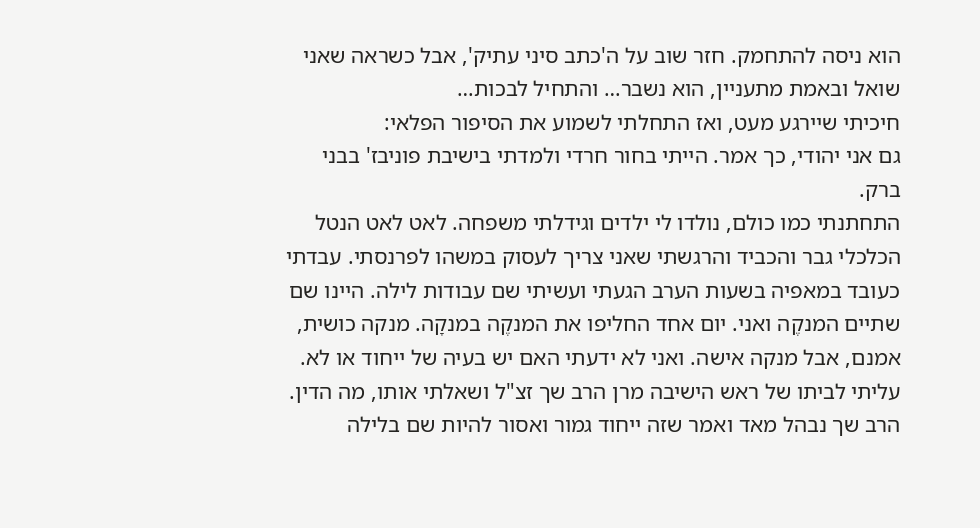הוא ניסה להתחמק. חזר שוב על ה'כתב סיני עתיק', אבל כשראה שאני שואל ובאמת מתעניין, הוא נשבר… והתחיל לבכות…
חיכיתי שיירגע מעט, ואז התחלתי לשמוע את הסיפור הפלאי:
גם אני יהודי, כך אמר. הייתי בחור חרדי ולמדתי בישיבת פוניבז' בבני ברק.
התחתנתי כמו כולם, נולדו לי ילדים וגידלתי משפחה. לאט לאט הנטל הכלכלי גבר והכביד והרגשתי שאני צריך לעסוק במשהו לפרנסתי. עבדתי כעובד במאפיה בשעות הערב הגעתי ועשיתי שם עבודות לילה. היינו שם שתיים המנקֶה ואני. יום אחד החליפו את המנקֶה במנקָה. מנקה כושית, אמנם, אבל מנקה אישה. ואני לא ידעתי האם יש בעיה של ייחוד או לא.
עליתי לביתו של ראש הישיבה מרן הרב שך זצ"ל ושאלתי אותו, מה הדין. הרב שך נבהל מאד ואמר שזה ייחוד גמור ואסור להיות שם בלילה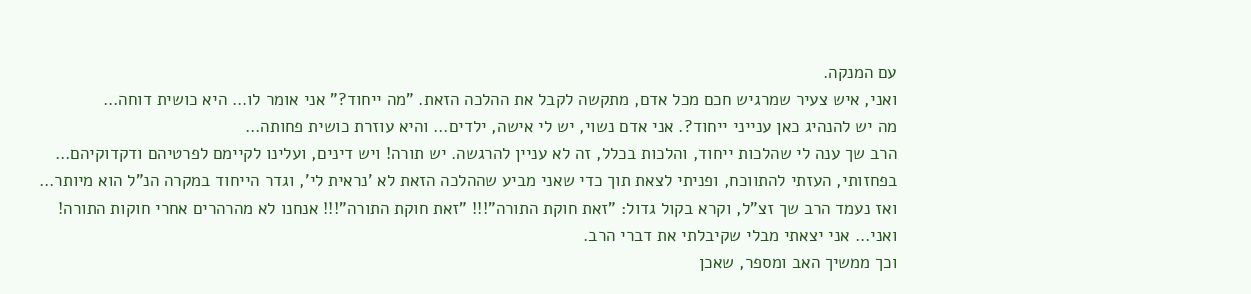עם המנקה.
ואני, איש צעיר שמרגיש חכם מכל אדם, מתקשה לקבל את ההלכה הזאת. "מה ייחוד?" אני אומר לו… היא כושית דוחה…
מה יש להנהיג כאן ענייני ייחוד?. אני אדם נשוי, יש לי אישה, ילדים… והיא עוזרת כושית פחותה…
הרב שך ענה לי שהלכות ייחוד, והלכות בכלל, זה לא עניין להרגשה. יש תורה! ויש דינים, ועלינו לקיימם לפרטיהם ודקדוקיהם…
בפחזותי, העזתי להתווכח, ופניתי לצאת תוך כדי שאני מביע שההלכה הזאת לא 'נראית לי', וגדר הייחוד במקרה הנ"ל הוא מיותר…
ואז נעמד הרב שך זצ"ל, וקרא בקול גדול: "זאת חוקת התורה"!!! "זאת חוקת התורה"!!! אנחנו לא מהרהרים אחרי חוקות התורה!
ואני… אני יצאתי מבלי שקיבלתי את דברי הרב.
וכך ממשיך האב ומספר, שאכן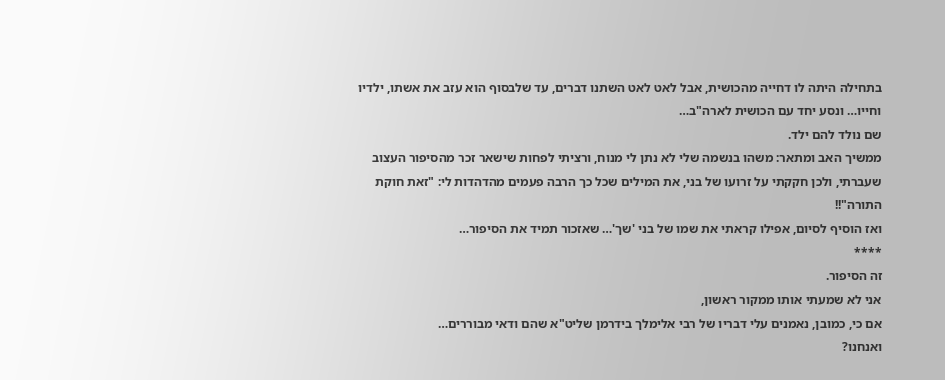בתחילה היתה לו דחייה מהכושית, אבל לאט לאט השתנו דברים, עד שלבסוף הוא עזב את אשתו, ילדיו וחייו… ונסע יחד עם הכושית לארה"ב…
שם נולד להם ילד.
ממשיך האב ומתאר: משהו בנשמה שלי לא נתן לי מנוח, ורציתי לפחות שישאר זכר מהסיפור העצוב שעברתי, ולכן חקקתי על זרועו של בני, את המילים שכל כך הרבה פעמים מהדהדות לי: "זאת חוקת התורה"!!
ואז הוסיף לסיום, אפילו קראתי את שמו של בני 'שך'… שאזכור תמיד את הסיפור…
****
זה הסיפור.
אני לא שמעתי אותו ממקור ראשון,
אם כי, כמובן, נאמנים עלי דבריו של רבי אלימלך בידרמן שליט"א שהם ודאי מבוררים…
ואנחנו?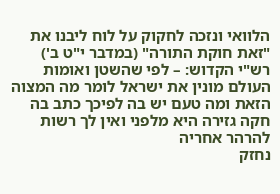הלוואי ונזכה לחקוק על לוח ליבנו את "זאת חוקת התורה" (במדבר י"ט ב')
רש"י הקדוש: – לפי שהשטן ואומות העולם מונין את ישראל לומר מה המצוה הזאת ומה טעם יש בה לפיכך כתב בה חקה גזירה היא מלפני ואין לך רשות להרהר אחריה
נחזק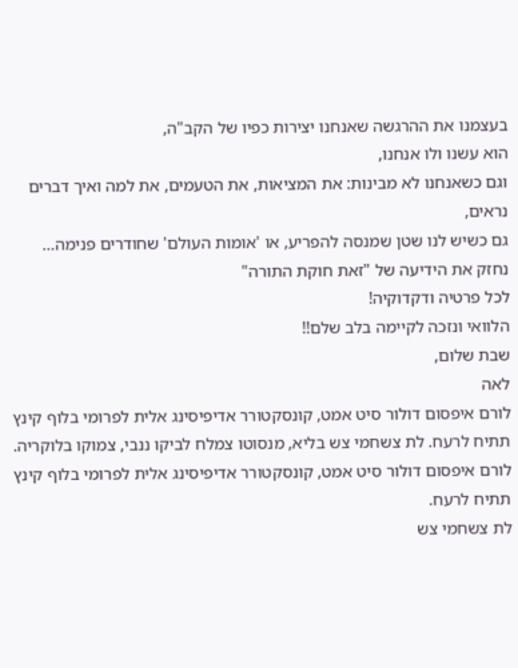בעצמנו את ההרגשה שאנחנו יצירות כפיו של הקב"ה,
הוא עשנו ולו אנחנו,
וגם כשאנחנו לא מבינות: את המציאות, את הטעמים, את למה ואיך דברים נראים,
גם כשיש לנו שטן שמנסה להפריע, או 'אומות העולם' שחודרים פנימה…
נחזק את הידיעה של "זאת חוקת התורה"
לכל פרטיה ודקדוקיה!
הלוואי ונזכה לקיימה בלב שלם!!
שבת שלום,
לאה
לורם איפסום דולור סיט אמט, קונסקטורר אדיפיסינג אלית לפרומי בלוף קינץ תתיח לרעח. לת צשחמי צש בליא, מנסוטו צמלח לביקו ננבי, צמוקו בלוקריה.
לורם איפסום דולור סיט אמט, קונסקטורר אדיפיסינג אלית לפרומי בלוף קינץ תתיח לרעח.
לת צשחמי צש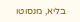בליא, מנסוטו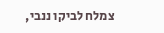צמלח לביקו ננבי,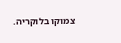צמוקו בלוקריה.